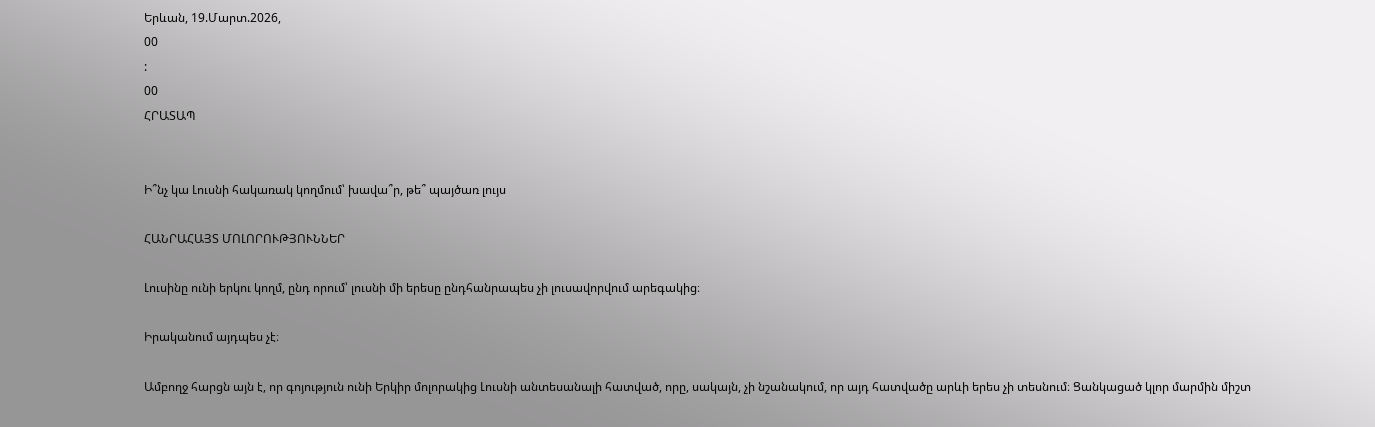Երևան, 19.Մարտ.2026,
00
:
00
ՀՐԱՏԱՊ


Ի՞նչ կա Լուսնի հակառակ կողմում՝ խավա՞ր, թե՞ պայծառ լույս

ՀԱՆՐԱՀԱՅՏ ՄՈԼՈՐՈՒԹՅՈՒՆՆԵՐ

Լուսինը ունի երկու կողմ, ընդ որում՝ լուսնի մի երեսը ընդհանրապես չի լուսավորվում արեգակից։

Իրականում այդպես չէ։

Ամբողջ հարցն այն է, որ գոյություն ունի Երկիր մոլորակից Լուսնի անտեսանալի հատված, որը, սակայն, չի նշանակում, որ այդ հատվածը արևի երես չի տեսնում։ Ցանկացած կլոր մարմին միշտ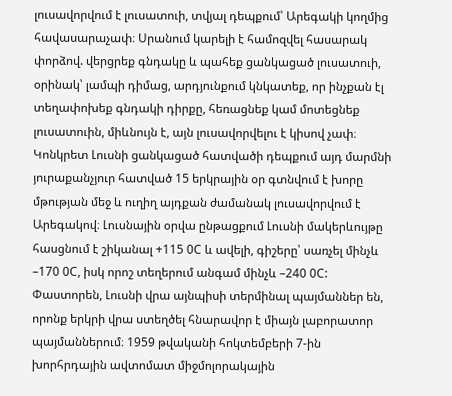լուսավորվում է լուսատուի, տվյալ դեպքում՝ Արեգակի կողմից հավասարաչափ։ Սրանում կարելի է համոզվել հասարակ փորձով. վերցրեք գնդակը և պահեք ցանկացած լուսատուի, օրինակ՝ լամպի դիմաց, արդյունքում կնկատեք, որ ինչքան էլ տեղափոխեք գնդակի դիրքը, հեռացնեք կամ մոտեցնեք լուսատուին, միևնույն է, այն լուսավորվելու է կիսով չափ։ Կոնկրետ Լուսնի ցանկացած հատվածի դեպքում այդ մարմնի յուրաքանչյուր հատված 15 երկրային օր գտնվում է խորը մթության մեջ և ուղիղ այդքան ժամանակ լուսավորվում է Արեգակով։ Լուսնային օրվա ընթացքում Լուսնի մակերևույթը հասցնում է շիկանալ +115 0C և ավելի, գիշերը՝ սառչել մինչև –170 0C, իսկ որոշ տեղերում անգամ մինչև –240 0C: Փաստորեն, Լուսնի վրա այնպիսի տերմինալ պայմաններ են, որոնք երկրի վրա ստեղծել հնարավոր է միայն լաբորատոր պայմաններում։ 1959 թվականի հոկտեմբերի 7-ին խորհրդային ավտոմատ միջմոլորակային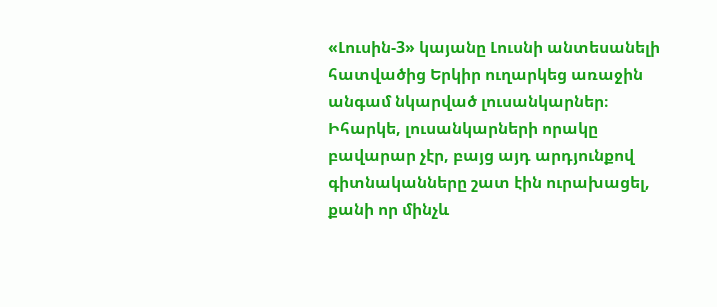«Լուսին-3» կայանը Լուսնի անտեսանելի հատվածից Երկիր ուղարկեց առաջին անգամ նկարված լուսանկարներ։ Իհարկե, լուսանկարների որակը բավարար չէր, բայց այդ արդյունքով գիտնականները շատ էին ուրախացել, քանի որ մինչև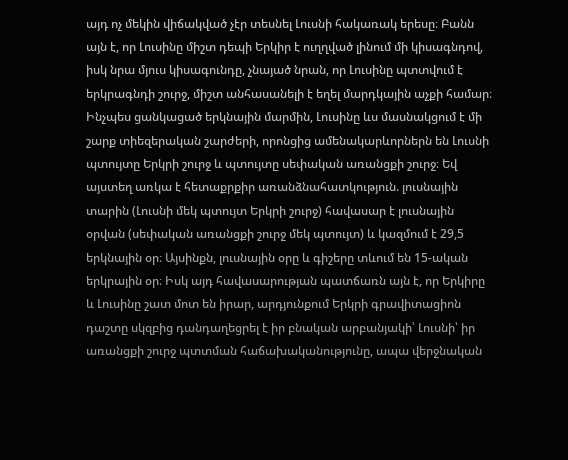այդ ոչ մեկին վիճակված չէր տեսնել Լուսնի հակառակ երեսը։ Բանն այն է, որ Լուսինը միշտ դեպի Երկիր է ուղղված լինում մի կիսագնդով, իսկ նրա մյուս կիսագունդը, չնայած նրան, որ Լուսինը պտտվում է երկրագնդի շուրջ, միշտ անհասանելի է եղել մարդկային աչքի համար։ Ինչպես ցանկացած երկնային մարմին, Լուսինը ևս մասնակցում է մի շարք տիեզերական շարժերի, որոնցից ամենակարևորներն են Լուսնի պտույտը Երկրի շուրջ և պտույտը սեփական առանցքի շուրջ։ Եվ այստեղ առկա է հետաքրքիր առանձնահատկություն. լուսնային տարին (Լուսնի մեկ պտույտ Երկրի շուրջ) հավասար է լուսնային օրվան (սեփական առանցքի շուրջ մեկ պտույտ) և կազմում է 29,5 երկնային օր։ Այսինքն, լուսնային օրը և գիշերը տևում են 15-ական երկրային օր։ Իսկ այդ հավասարության պատճառն այն է, որ Երկիրը և Լուսինը շատ մոտ են իրար, արդյունքում Երկրի գրավիտացիոն դաշտը սկզբից դանդաղեցրել է իր բնական արբանյակի՝ Լուսնի՝ իր առանցքի շուրջ պտտման հաճախականությունը, ապա վերջնական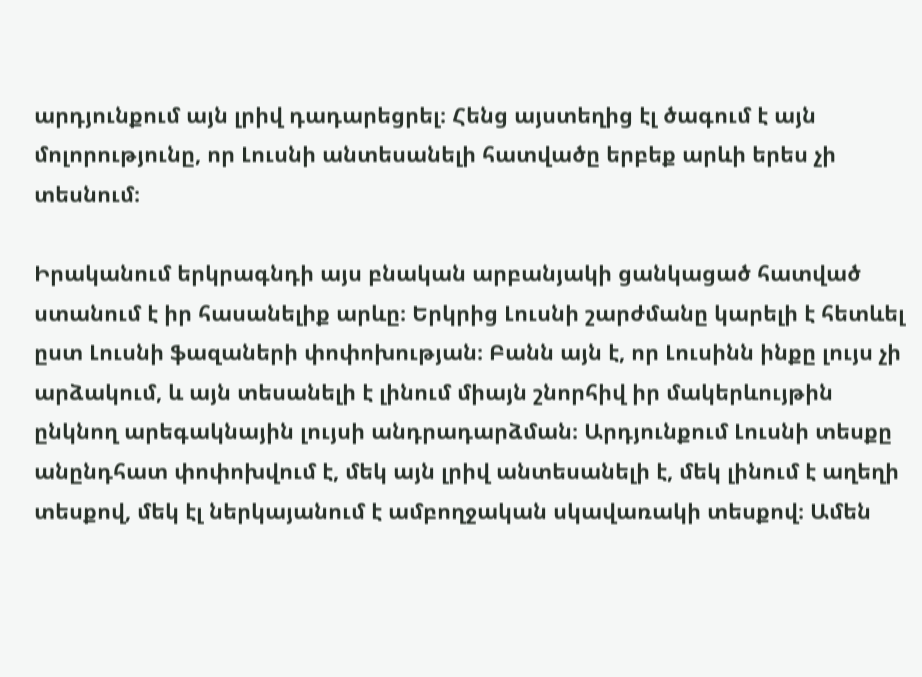արդյունքում այն լրիվ դադարեցրել։ Հենց այստեղից էլ ծագում է այն մոլորությունը, որ Լուսնի անտեսանելի հատվածը երբեք արևի երես չի տեսնում։

Իրականում երկրագնդի այս բնական արբանյակի ցանկացած հատված ստանում է իր հասանելիք արևը։ Երկրից Լուսնի շարժմանը կարելի է հետևել ըստ Լուսնի ֆազաների փոփոխության։ Բանն այն է, որ Լուսինն ինքը լույս չի արձակում, և այն տեսանելի է լինում միայն շնորհիվ իր մակերևույթին ընկնող արեգակնային լույսի անդրադարձման։ Արդյունքում Լուսնի տեսքը անընդհատ փոփոխվում է, մեկ այն լրիվ անտեսանելի է, մեկ լինում է աղեղի տեսքով, մեկ էլ ներկայանում է ամբողջական սկավառակի տեսքով։ Ամեն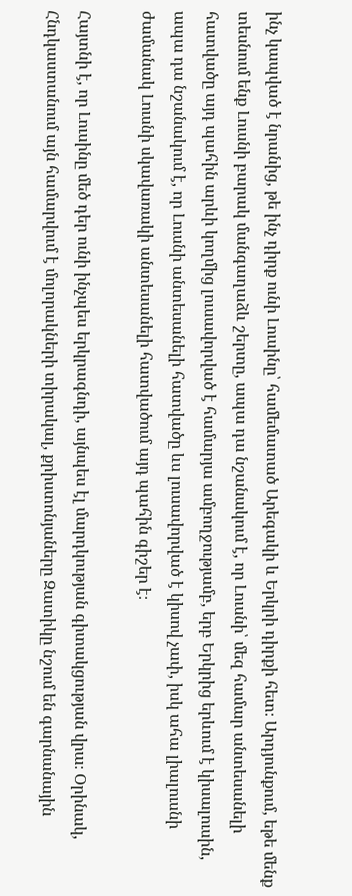ինչ կապված է նրանից, թե ինչ դիրք ունի Լուսինը՝ համեմատած Արեգակի և Երկրի դիրքի հետ։ Արդյունքում, եթե մենք տեսնում ենք Լուսնի բարակ մանգաղաձև շերտը, ապա դա նշանակում է, որ Լուսնի՝ մեզ համար անտեսանելի հատվածը այդ պահին արևի կողմից լուսավորված է համարյա ամբողջությամբ, երբ Երկրից երևում է կիսալուսին, ապա դա նշանակում է, որ Լուսնի անտեսանելի հատվածը ևս լուսավորված է կիսով չափ, իսկ ահա լիալուսնի ժամանակ Լուսնի սկավառակի անտեսանելի հատվածում այդ պահին գիշեր է։

Հայտնի է, որ Լուսինը մեծ դեր ունի ինչպես երկրագնդի, այնպես էլ մարդկության գիտակցության վրա։ Օրինակ, Հնդկաստանում այն համարվում է մոլորակների տիրակալ, քրիստոնյաները Զատիկը նշում են գարնանային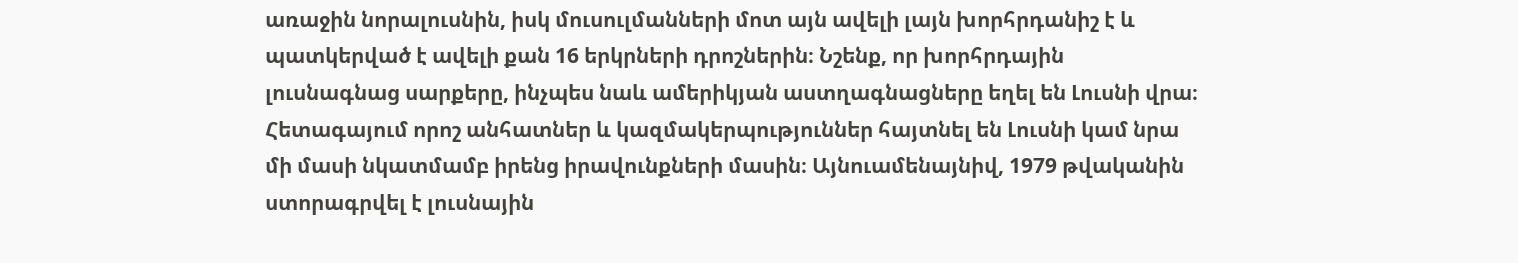առաջին նորալուսնին, իսկ մուսուլմանների մոտ այն ավելի լայն խորհրդանիշ է և պատկերված է ավելի քան 16 երկրների դրոշներին։ Նշենք, որ խորհրդային լուսնագնաց սարքերը, ինչպես նաև ամերիկյան աստղագնացները եղել են Լուսնի վրա։ Հետագայում որոշ անհատներ և կազմակերպություններ հայտնել են Լուսնի կամ նրա մի մասի նկատմամբ իրենց իրավունքների մասին։ Այնուամենայնիվ, 1979 թվականին ստորագրվել է լուսնային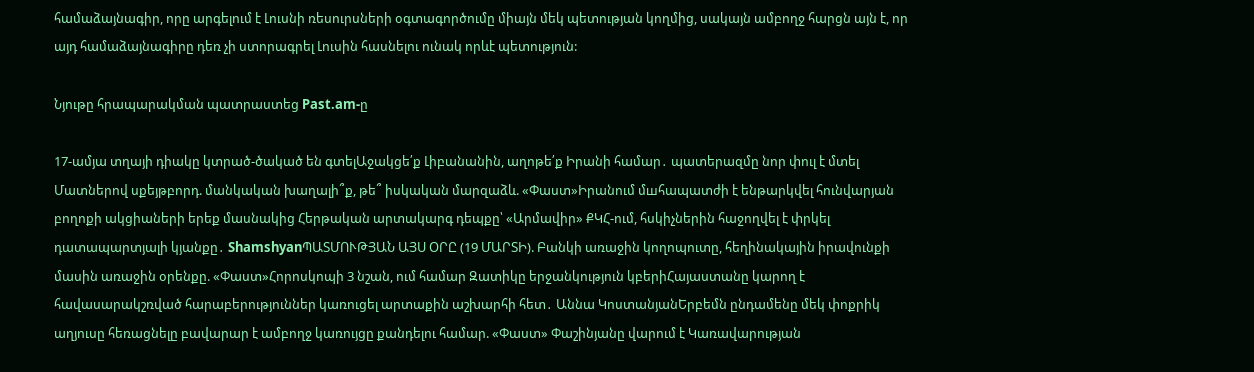համաձայնագիր, որը արգելում է Լուսնի ռեսուրսների օգտագործումը միայն մեկ պետության կողմից, սակայն ամբողջ հարցն այն է, որ այդ համաձայնագիրը դեռ չի ստորագրել Լուսին հասնելու ունակ որևէ պետություն:

Նյութը հրապարակման պատրաստեց Past.am-ը

17-ամյա տղայի դիակը կտրած-ծակած են գտելԱջակցե՛ք Լիբանանին, աղոթե՛ք Իրանի համար․ պատերազմը նոր փուլ է մտել Մատներով սքեյթբորդ. մանկական խաղալի՞ք, թե՞ իսկական մարզաձև. «Փաստ»Իրանում մшհապատժի է ենթարկվել հունվարյան բողոքի ակցիաների երեք մասնակից Հերթական արտակարգ դեպքը՝ «Արմավիր» ՔԿՀ-ում, հսկիչներին հաջողվել է փրկել դատապարտյալի կյանքը․ ShamshyanՊԱՏՄՈՒԹՅԱՆ ԱՅՍ ՕՐԸ (19 ՄԱՐՏԻ). Բանկի առաջին կողոպուտը, հեղինակային իրավունքի մասին առաջին օրենքը. «Փաստ»Հորոսկոպի 3 նշան, ում համար Զատիկը երջանկություն կբերիՀայաստանը կարող է հավասարակշռված հարաբերություններ կառուցել արտաքին աշխարհի հետ․ Աննա ԿոստանյանԵրբեմն ընդամենը մեկ փոքրիկ աղյուսը հեռացնելը բավարար է ամբողջ կառույցը քանդելու համար. «Փաստ» Փաշինյանը վարում է Կառավարության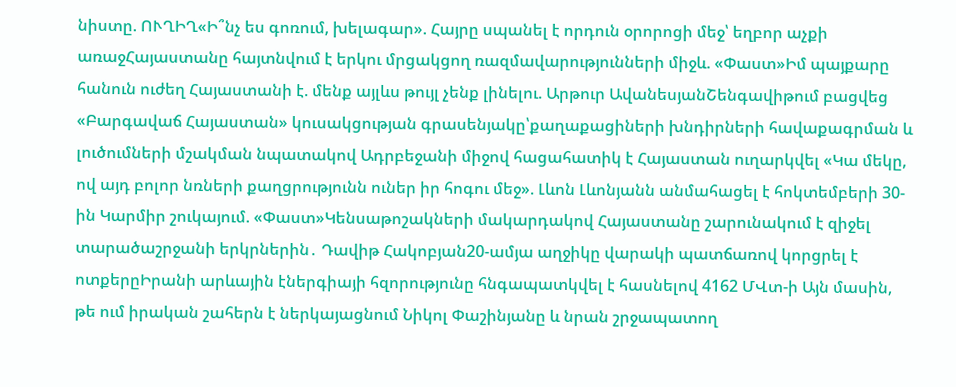նիստը. ՈՒՂԻՂ«Ի՞նչ ես գոռում, խելագար». Հայրը սպանել է որդուն օրորոցի մեջ՝ եղբոր աչքի առաջՀայաստանը հայտնվում է երկու մրցակցող ռազմավարությունների միջև. «Փաստ»Իմ պայքարը հանուն ուժեղ Հայաստանի է. մենք այլևս թույլ չենք լինելու. Արթուր ԱվանեսյանՇենգավիթում բացվեց «Բարգավաճ Հայաստան» կուսակցության գրասենյակը՝քաղաքացիների խնդիրների հավաքագրման և լուծումների մշակման նպատակով Ադրբեջանի միջով հացահատիկ է Հայաստան ուղարկվել «Կա մեկը, ով այդ բոլոր նռների քաղցրությունն ուներ իր հոգու մեջ». Լևոն Լևոնյանն անմահացել է հոկտեմբերի 30-ին Կարմիր շուկայում. «Փաստ»Կենսաթոշակների մակարդակով Հայաստանը շարունակում է զիջել տարածաշրջանի երկրներին․ Դավիթ Հակոբյան20-ամյա աղջիկը վարակի պատճառով կորցրել է ոտքերըԻրանի արևային էներգիայի հզորությունը հնգապատկվել է հասնելով 4162 ՄՎտ-ի Այն մասին, թե ում իրական շահերն է ներկայացնում Նիկոլ Փաշինյանը և նրան շրջապատող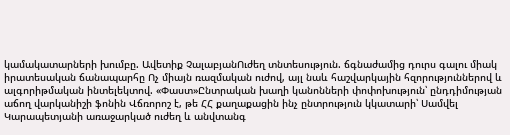կամակատարների խումբը. Ավետիք ՉալաբյանՈւժեղ տնտեսություն. ճգնաժամից դուրս գալու միակ իրատեսական ճանապարհը Ոչ միայն ռազմական ուժով, այլ նաև հաշվարկային հզորություններով և ալգորիթմական ինտելեկտով. «Փաստ»Ընտրական խաղի կանոնների փոփոխություն՝ ընդդիմության աճող վարկանիշի ֆոնին Վճռորոշ է, թե ՀՀ քաղաքացին ինչ ընտրություն կկատարի՝ Սամվել Կարապետյանի առաջարկած ուժեղ և անվտանգ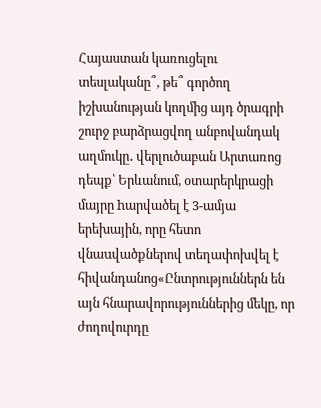Հայաստան կառուցելու տեսլականը՞, թե՞ գործող իշխանության կողմից այդ ծրագրի շուրջ բարձրացվող անբովանդակ աղմուկը․ վերլուծաբան Արտառոց դեպք՝ Երևանում, օտարերկրացի մայրը hարվածել է 3-ամյա երեխային, որը հետո վնաuվածքներով տեղափոխվել է հիվանդանոց«Ընտրություններն են այն հնարավորություններից մեկը, որ ժողովուրդը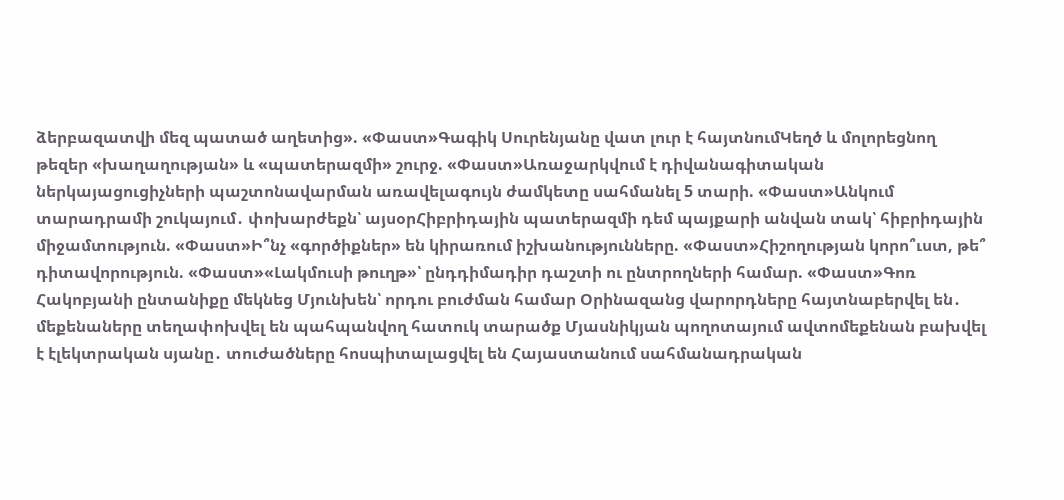ձերբազատվի մեզ պատած աղետից». «Փաստ»Գագիկ Սուրենյանը վատ լուր է հայտնումԿեղծ և մոլորեցնող թեզեր «խաղաղության» և «պատերազմի» շուրջ. «Փաստ»Առաջարկվում է դիվանագիտական ներկայացուցիչների պաշտոնավարման առավելագույն ժամկետը սահմանել 5 տարի. «Փաստ»Անկում տարադրամի շուկայում․ փոխարժեքն՝ այսօրՀիբրիդային պատերազմի դեմ պայքարի անվան տակ՝ հիբրիդային միջամտություն. «Փաստ»Ի՞նչ «գործիքներ» են կիրառում իշխանությունները. «Փաստ»Հիշողության կորո՞ւստ, թե՞ դիտավորություն. «Փաստ»«Լակմուսի թուղթ»՝ ընդդիմադիր դաշտի ու ընտրողների համար. «Փաստ»Գոռ Հակոբյանի ընտանիքը մեկնեց Մյունխեն՝ որդու բուժման համար Օրինազանց վարորդները հայտնաբերվել են․ մեքենաները տեղափոխվել են պահպանվող հատուկ տարածք Մյասնիկյան պողոտայում ավտոմեքենան բախվել է էլեկտրական սյանը․ տուժածները հոսպիտալացվել են Հայաստանում սահմանադրական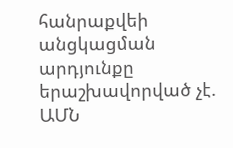հանրաքվեի անցկացման արդյունքը երաշխավորված չէ. ԱՄՆ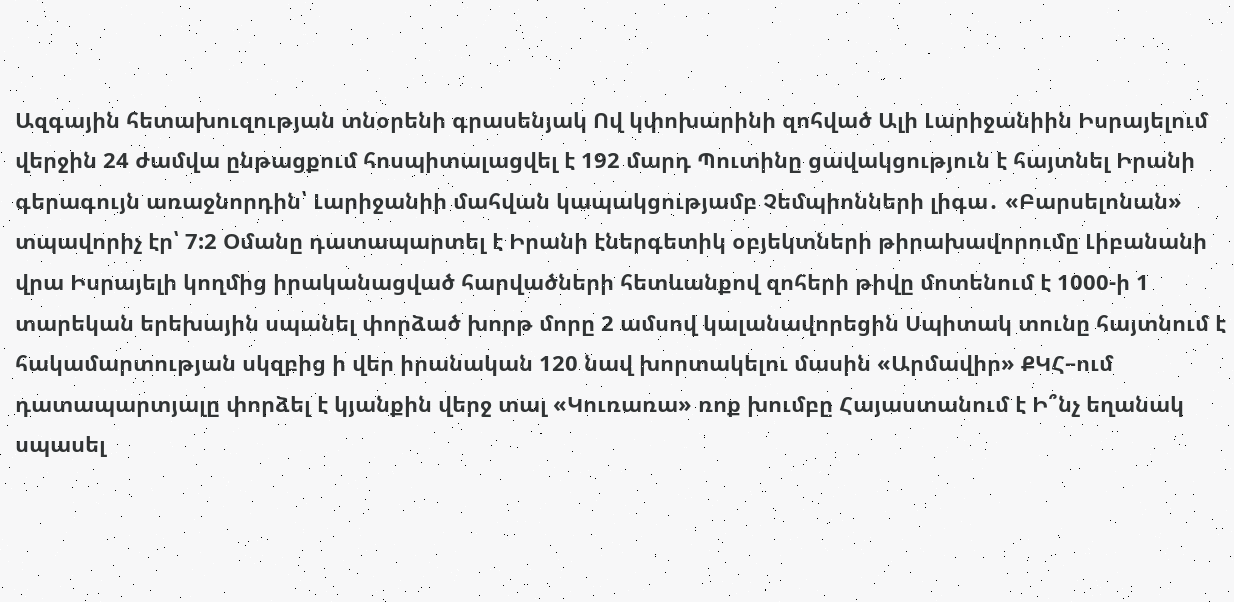Ազգային հետախուզության տնօրենի գրասենյակ Ով կփոխարինի զոհված Ալի Լարիջանիին Իսրայելում վերջին 24 ժամվա ընթացքում հոսպիտալացվել է 192 մարդ Պուտինը ցավակցություն է հայտնել Իրանի գերագույն առաջնորդին՝ Լարիջանիի մահվան կապակցությամբ Չեմպիոնների լիգա․ «Բարսելոնան» տպավորիչ էր՝ 7:2 Օմանը դատապարտել է Իրանի էներգետիկ օբյեկտների թիրախավորումը Լիբանանի վրա Իսրայելի կողմից իրականացված հարվածների հետևանքով զոհերի թիվը մոտենում է 1000-ի 1 տարեկան երեխային սպանել փորձած խորթ մորը 2 ամսով կալանավորեցին Սպիտակ տունը հայտնում է հակամարտության սկզբից ի վեր իրանական 120 նավ խորտակելու մասին «Արմավիր» ՔԿՀ–ում դատապարտյալը փորձել է կյանքին վերջ տալ «Կուռառա» ռոք խումբը Հայաստանում է Ի՞նչ եղանակ սպասել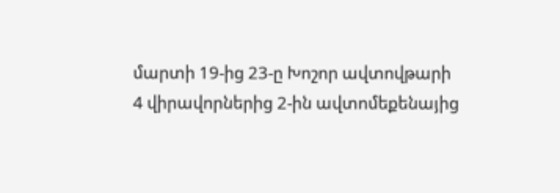մարտի 19-ից 23-ը Խոշոր ավտովթարի 4 վիրավորներից 2-ին ավտոմեքենայից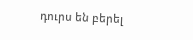դուրս են բերել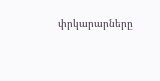փրկարարները